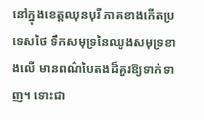នៅក្នុងខេត្តឈុនបុរី ភាគខាងកើតប្រទេសថៃ ទឹកសមុទ្រនៃឈូងសមុទ្រខាងលើ មានពណ៌បៃតងដ៏គួរឱ្យទាក់ទាញ។ ទោះជា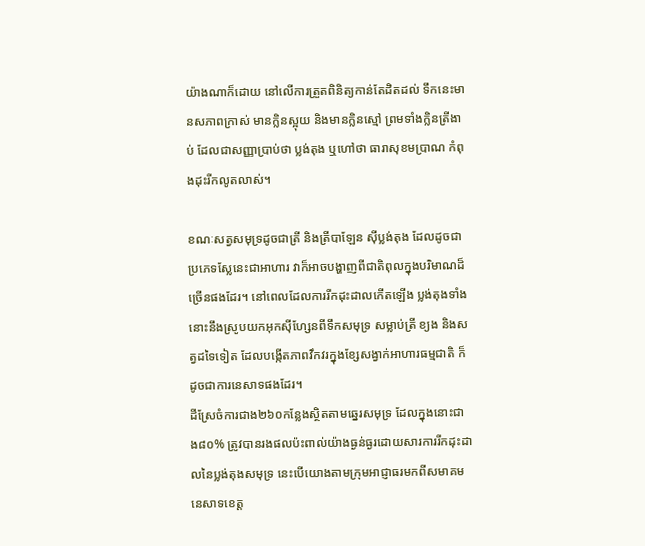យ៉ាងណាក៏ដោយ នៅលើការត្រួតពិនិត្យកាន់តែដិតដល់ ទឹកនេះមានសភាពក្រាស់ មានក្លិនស្អុយ និងមានក្លិនស្មៅ ព្រមទាំងក្លិនត្រីងាប់ ដែលជាសញ្ញាប្រាប់ថា ប្លង់តុង ឬហៅថា ធារាសុខមប្រាណ កំពុងដុះរីកលូតលាស់។

ខណៈសត្វសមុទ្រដូចជាត្រី និងត្រីបាឡែន ស៊ីប្លង់តុង ដែលដូចជាប្រភេទស្លែនេះជាអាហារ វាក៏អាចបង្ហាញពីជាតិពុលក្នុងបរិមាណដ៏ច្រើនផងដែរ។ នៅពេលដែលការរីកដុះដាលកើតឡើង ប្លង់តុងទាំងនោះនឹងស្រូបយកអុកស៊ីហ្សែនពីទឹកសមុទ្រ សម្លាប់ត្រី ខ្យង និងសត្វដទៃទៀត ដែលបង្កើតភាពវឹកវរក្នុងខ្សែសង្វាក់អាហារធម្មជាតិ ក៏ដូចជាការនេសាទផងដែរ។
ដីស្រែចំការជាង២៦០កន្លែងស្ថិតតាមឆ្នេរសមុទ្រ ដែលក្នុងនោះជាង៨០% ត្រូវបានរងផលប៉ះពាល់យ៉ាងធ្ងន់ធ្ងរដោយសារការរីកដុះដាលនៃប្លង់តុងសមុទ្រ នេះបើយោងតាមក្រុមអាជ្ញាធរមកពីសមាគមនេសាទខេត្ត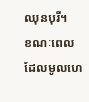ឈុនបុរី។
ខណៈពេលដែលមូលហេ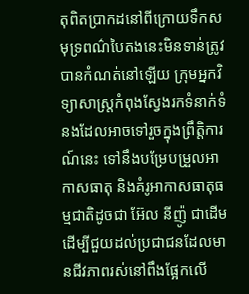តុពិតប្រាកដនៅពីក្រោយទឹកសមុទ្រពណ៌បៃតងនេះមិនទាន់ត្រូវបានកំណត់នៅឡើយ ក្រុមអ្នកវិទ្យាសាស្ត្រកំពុងស្វែងរកទំនាក់ទំនងដែលអាចទៅរួចក្នុងព្រឹត្តិការណ៍នេះ ទៅនឹងបម្រែបម្រួលអាកាសធាតុ និងគំរូអាកាសធាតុធម្មជាតិដូចជា អ៊ែល នីញ៉ូ ជាដើម ដើម្បីជួយដល់ប្រជាជនដែលមានជីវភាពរស់នៅពឹងផ្អែកលើ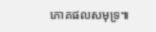ភោគផលសមុទ្រ៕